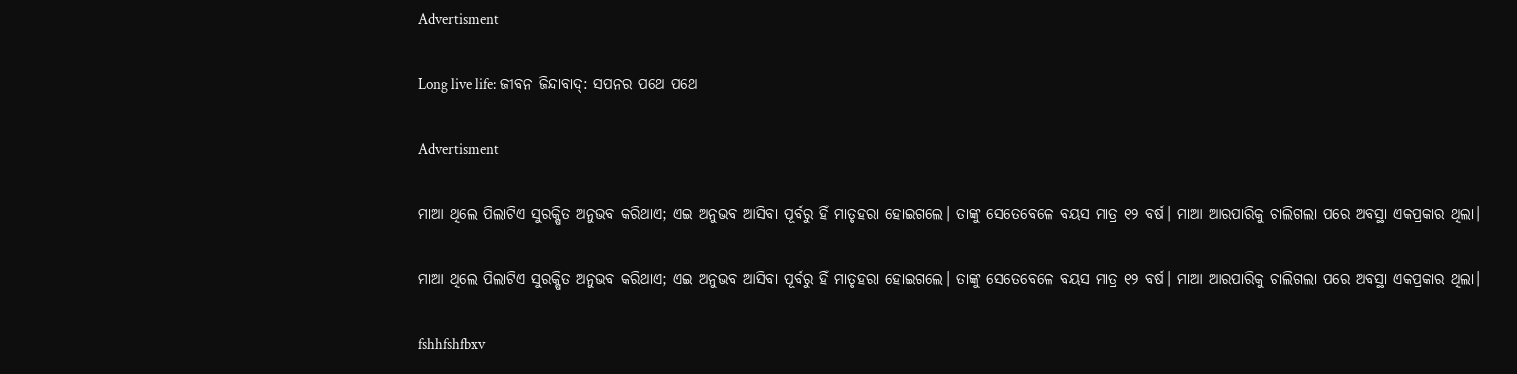Advertisment

Long live life: ଜୀବନ ଜିନ୍ଦାବାଦ୍‌: ସପନର ପଥେ ପଥେ

Advertisment

ମାଆ ଥିଲେ ପିଲାଟିଏ ସୁରକ୍ଷିତ ଅନୁଭବ କରିଥାଏ; ଏଇ ଅନୁଭବ ଆସିବା ପୂର୍ବରୁ ହିଁ ମାତୃହରା ହୋଇଗଲେ। ତାଙ୍କୁ ସେତେବେଳେ ବୟସ ମାତ୍ର ୧୨ ବର୍ଷ। ମାଆ ଆରପାରିକୁ ଚାଲିଗଲା ପରେ ଅବସ୍ଥା ଏକପ୍ରକାର ଥିଲା।

ମାଆ ଥିଲେ ପିଲାଟିଏ ସୁରକ୍ଷିତ ଅନୁଭବ କରିଥାଏ; ଏଇ ଅନୁଭବ ଆସିବା ପୂର୍ବରୁ ହିଁ ମାତୃହରା ହୋଇଗଲେ। ତାଙ୍କୁ ସେତେବେଳେ ବୟସ ମାତ୍ର ୧୨ ବର୍ଷ। ମାଆ ଆରପାରିକୁ ଚାଲିଗଲା ପରେ ଅବସ୍ଥା ଏକପ୍ରକାର ଥିଲା।

fshhfshfbxv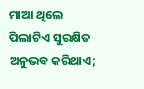ମାଆ ଥିଲେ ପିଲାଟିଏ ସୁରକ୍ଷିତ ଅନୁଭବ କରିଥାଏ;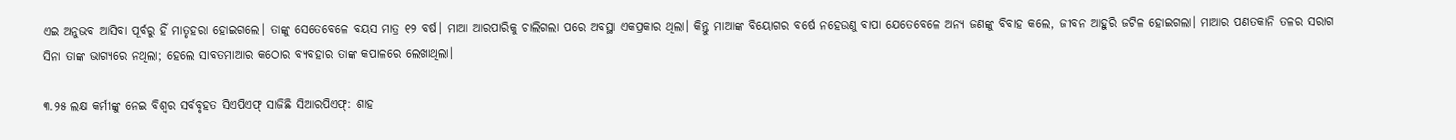ଏଇ ଅନୁଭବ ଆସିବା ପୂର୍ବରୁ ହିଁ ମାତୃହରା ହୋଇଗଲେ। ତାଙ୍କୁ ସେତେବେଳେ ବୟସ ମାତ୍ର ୧୨ ବର୍ଷ। ମାଆ ଆରପାରିକୁ ଚାଲିଗଲା ପରେ ଅବସ୍ଥା ଏକପ୍ରକାର ଥିଲା। କିନ୍ତୁ ମାଆଙ୍କ ବିୟୋଗର ବର୍ଷେ ନହେଉଣୁ ବାପା ଯେତେବେଳେ ଅନ୍ୟ ଜଣଙ୍କୁ ବିବାହ କଲେ, ଜୀବନ ଆହୁରି ଜଟିଳ ହୋଇଗଲା। ମାଆର ପଣତକାନି ତଳର ସରାଗ ସିନ‌ା ତାଙ୍କ ଭାଗ୍ୟରେ ନଥିଲା; ହେଲେ ସାବତମାଆର କଠୋର ବ୍ୟବହାର ତାଙ୍କ କପାଳରେ ଲେଖାଥିଲା।

୩.୨୫ ଲକ୍ଷ କର୍ମୀଙ୍କୁ ନେଇ ବିଶ୍ୱର ସର୍ବବୃହତ ସିଏପିଏଫ୍ ସାଜିଛି ସିଆରପିଏଫ୍: ଶାହ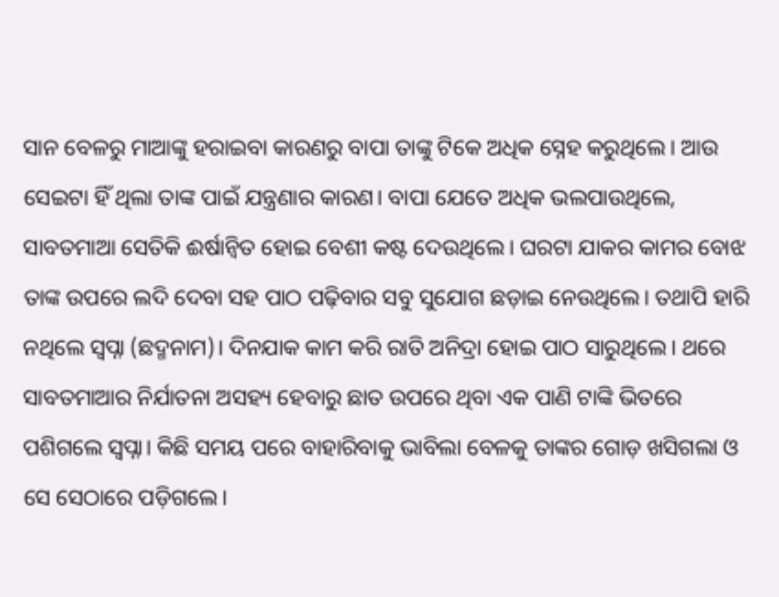ସାନ ବେଳରୁ ମାଆଙ୍କୁ ହରାଇବା କାରଣରୁ ବାପା ତାଙ୍କୁ ଟିକେ ଅଧିକ ସ୍ନେହ କରୁଥିଲେ। ଆଉ ସେଇଟା ହିଁ ଥିଲା ତାଙ୍କ ପାଇଁ ଯନ୍ତ୍ରଣାର କାରଣ। ବାପା ଯେତେ ଅଧିକ ଭଲପାଉଥିଲେ, ସାବତମାଆ ସେତିକି ଈର୍ଷାନ୍ବିତ ହୋଇ ବେଶୀ କଷ୍ଟ ଦେଉଥିଲେ। ଘରଟା ଯାକର କାମର ବୋଝ ତାଙ୍କ ଉପରେ ଲଦି ଦେବା ସହ ପାଠ ପଢ଼ିବାର ସବୁ ସୁଯୋଗ ଛଡ଼ାଇ ନେଉଥିଲେ। ତଥାପି ହାରି ନଥିଲେ ସ୍ବପ୍ନା (ଛଦ୍ମନାମ)। ଦିନଯାକ କାମ କରି ରାତି ଅନିଦ୍ରା ହୋଇ ପାଠ ସାରୁଥିଲେ। ଥରେ ସାବତମାଆର ନିର୍ଯାତନା ଅସହ୍ୟ ହେବାରୁ ଛାତ ଉପରେ ଥିବା ଏକ ପାଣି ଟାଙ୍କି ଭିତରେ ପଶିଗଲେ ସ୍ବପ୍ନା। କିଛି ସମୟ ପରେ ବାହାରିବାକୁ ଭାବିଲା ବେଳକୁ ତାଙ୍କର ଗୋଡ଼ ଖସିଗଲା ଓ ସେ ସେଠାରେ ପଡ଼ିଗଲେ।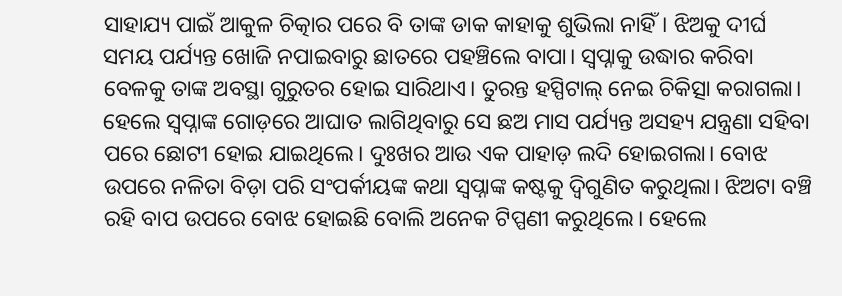ସାହାଯ୍ୟ ପାଇଁ ଆକୁଳ ଚିତ୍କାର ପରେ ବି ତାଙ୍କ ଡାକ କାହାକୁ ଶୁଭିଲା ନାହିଁ। ଝିଅକୁ ଦୀର୍ଘ ସମୟ ପର୍ଯ୍ୟନ୍ତ ଖୋଜି ନପାଇବାରୁ ଛାତରେ ପହଞ୍ଚିଲେ ବାପା। ସ୍ବପ୍ନାକୁ ଉଦ୍ଧାର କରିବା ବେଳକୁ ତାଙ୍କ ଅବସ୍ଥା ଗୁରୁତର ହୋଇ ସାରିଥାଏ। ତୁରନ୍ତ ହସ୍ପିଟାଲ୍‌ ନେଇ ଚିକିତ୍ସା କରାଗଲା। ହେଲେ ସ୍ବପ୍ନାଙ୍କ ଗୋଡ଼ରେ ଆଘାତ ଲାଗିଥିବାରୁ ସେ ଛଅ ମାସ ପର୍ଯ୍ୟନ୍ତ ଅସହ୍ୟ ଯନ୍ତ୍ରଣା ସହିବା ପରେ ଛୋଟୀ ହୋଇ ଯାଇଥିଲେ। ଦୁଃଖର ଆଉ ଏକ ପାହାଡ଼ ଲଦି ହୋଇଗଲା। ବୋଝ ଉପରେ ନଳିତା ବିଡ଼ା ପରି ସଂପର୍କୀୟଙ୍କ କଥା ସ୍ବପ୍ନାଙ୍କ କଷ୍ଟକୁ ଦ୍ବିଗୁଣିତ କରୁଥିଲା। ଝିଅଟା ବଞ୍ଚି ରହି ବାପ ଉପରେ ବୋଝ ହୋଇଛି ବୋଲି ଅନେକ ଟିପ୍ପଣୀ କରୁଥିଲେ। ହେଲେ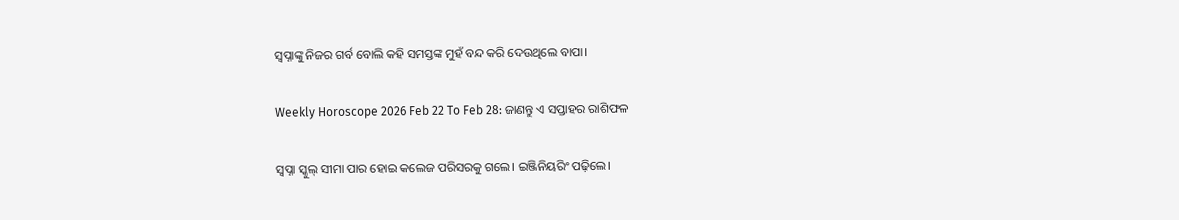ସ୍ବପ୍ନାଙ୍କୁ ନିଜର ଗର୍ବ ବୋଲି କହି ସମସ୍ତଙ୍କ ମୁହଁ ବନ୍ଦ କରି ଦେଉଥିଲେ ବାପା।

Weekly Horoscope 2026 Feb 22 To Feb 28: ଜାଣନ୍ତୁ ଏ ସପ୍ତାହର ରାଶିଫଳ

ସ୍ବପ୍ନା ସ୍କୁଲ୍‌ ସୀମା ପାର ହୋଇ କଲେଜ ପରିସରକୁ ଗଲେ। ଇଞ୍ଜିନିୟରିଂ ପଢ଼ିଲେ।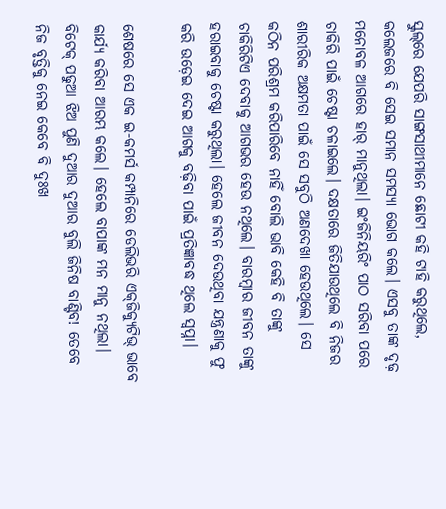ସ୍କୁଲ୍‌ରେ ଯେପରି ସାଙ୍ଗସାଥୀମାନେ ଛୋଟୀ କହି ଟାହି କରୁଥିଲେ, କଲେଜରେ ବି ସେଇ ସମାନ ସମସ୍ୟା ଭୋଗ କଲେ। ଏସବୁ ତାଙ୍କ ଦୃଢ଼ ମନୋବଳ ଆଗରେ ହାର୍‌ ମାନୁଥିଲା। ଇଂଜିନିୟରିଂ ପାଠ ସରିବା ପରେ ଚାକିରି ପାଇଁ ଚେଷ୍ଟା ଚଳାଇଲେ। ଦକ୍ଷତାରେ ଜିତିଯାଉଥିଲେ ବି ନିଜର ଶାରୀରିକ ଅକ୍ଷମତା ପାଇଁ ସେ ସବୁଠି ଅଣଦେଖା ହେଉଥିଲେ। ସେ କଠିନ ପରିଶ୍ରମ କରିପାରିବେ ନାହିଁ ବୋଲି ଭାବି କେହି ବି ତାଙ୍କୁ ଚାକିରିଟିଏ ଦେବାକୁ ଆଗଭର ହେଉ ନଥିଲେ। ବାରମ୍ବାର ଜୀବନ ତାଙ୍କୁ ହରାଇବାକୁ ଚେଷ୍ଟା କରୁଥିଲା। ହେଲେ ଜୀବନ ଦେଉଥିବା ଯନ୍ତ୍ରଣାକୁ ଫୁ କରି ଉଡ଼େଇ ଦେଇ ଆଗକୁ ବଢ଼ିବା ପାଇଁ ପ୍ରତିଜ୍ଞାବଦ୍ଧ ଥିଲେ ସ୍ବପ୍ନା।

ଶେଷରେ ସେ ଏକ ଇ-କମର୍ସ କମ୍ପାନିରେ ଡେଲିଭରି ଏକ୍‌ଜିକ୍ୟୁଟିଭ୍‌ ଭାବେ କାର୍ଯ୍ୟ କରିବା ଆରମ୍ଭ କଲେ। ହେଲେ ବାପାଙ୍କ ମନ ମାନୁ ନଥିଲା। ବିଟେକ୍‌ ପଢୁଆ ଝିଅ ପୁଣି ଦୁଆର ଦୁଆର ବୁଲି ଜିନିଷ ବାଣ୍ଟିବ! ତେବେ ନିଜ ବୃତ୍ତିକୁ ନେଇ କେବେ ବି ଦୁଃଖ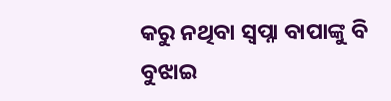କରୁ ନଥିବା ସ୍ବପ୍ନା ବାପାଙ୍କୁ ବି ବୁଝାଇ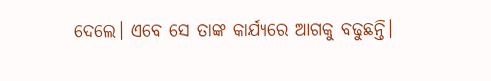ଦେଲେ। ଏବେ ସେ ତାଙ୍କ କାର୍ଯ୍ୟରେ ଆଗକୁ ବଢୁଛନ୍ତି।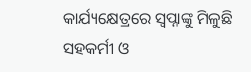କାର୍ଯ୍ୟକ୍ଷେତ୍ରରେ ସ୍ବପ୍ନାଙ୍କୁ ମିଳୁଛି ସହକର୍ମୀ ଓ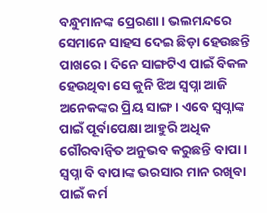ବନ୍ଧୁମାନଙ୍କ ପ୍ରେରଣା। ଭଲମନ୍ଦରେ ସେମାନେ ସାହସ ଦେଇ ଛିଡ଼ା ହେଉଛନ୍ତି ପାଖରେ। ଦିନେ ସାଙ୍ଗଟିଏ ପାଇଁ ବିକଳ ହେଉଥିବା ସେ କୁନି ଝିଅ ସ୍ବପ୍ନା ଆଜି ଅନେକଙ୍କର ପ୍ରିୟ ସାଙ୍ଗ। ଏବେ ସ୍ବପ୍ନାଙ୍କ ପାଇଁ ପୂର୍ବାପେକ୍ଷା ଆହୁରି ଅଧିକ ଗୌରବାନ୍ବିତ ଅନୁଭବ କରୁଛନ୍ତି ବାପା। ସ୍ବପ୍ନା ବି ବାପାଙ୍କ ଭରସାର ମାନ ରଖିବା ପାଇଁ କର୍ମ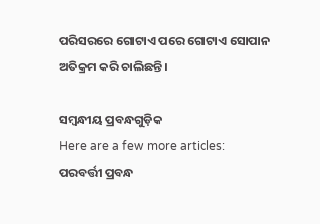ପରିସରରେ ଗୋଟାଏ ପରେ ଗୋଟାଏ ସୋପାନ ଅତିକ୍ରମ କରି ଚାଲିଛନ୍ତି।

ସମ୍ବନ୍ଧୀୟ ପ୍ରବନ୍ଧଗୁଡ଼ିକ
Here are a few more articles:
ପରବର୍ତ୍ତୀ ପ୍ରବନ୍ଧ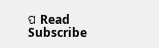ପ Read
Subscribe